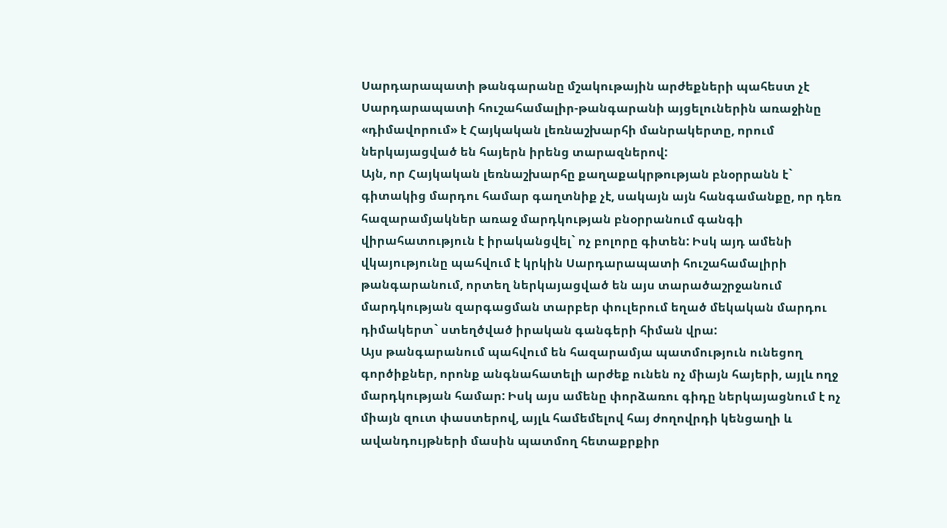Սարդարապատի թանգարանը մշակութային արժեքների պահեստ չէ
Սարդարապատի հուշահամալիր-թանգարանի այցելուներին առաջինը «դիմավորում» է Հայկական լեռնաշխարհի մանրակերտը, որում ներկայացված են հայերն իրենց տարազներով:
Այն, որ Հայկական լեռնաշխարհը քաղաքակրթության բնօրրանն է` գիտակից մարդու համար գաղտնիք չէ, սակայն այն հանգամանքը, որ դեռ հազարամյակներ առաջ մարդկության բնօրրանում գանգի վիրահատություն է իրականցվել` ոչ բոլորը գիտեն: Իսկ այդ ամենի վկայությունը պահվում է կրկին Սարդարապատի հուշահամալիրի թանգարանում, որտեղ ներկայացված են այս տարածաշրջանում մարդկության զարգացման տարբեր փուլերում եղած մեկական մարդու դիմակերտ` ստեղծված իրական գանգերի հիման վրա:
Այս թանգարանում պահվում են հազարամյա պատմություն ունեցող գործիքներ, որոնք անգնահատելի արժեք ունեն ոչ միայն հայերի, այլև ողջ մարդկության համար: Իսկ այս ամենը փորձառու գիդը ներկայացնում է ոչ միայն զուտ փաստերով, այլև համեմելով հայ ժողովրդի կենցաղի և ավանդույթների մասին պատմող հետաքրքիր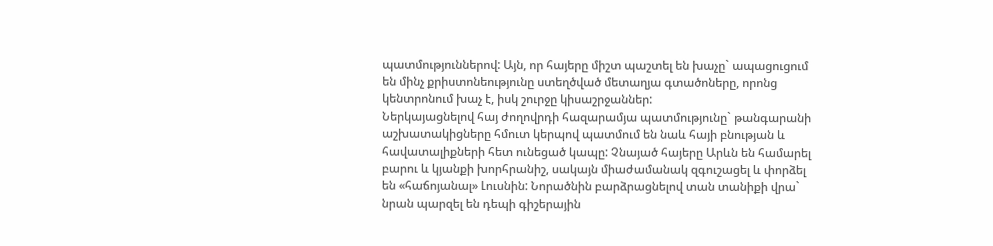պատմություններով: Այն, որ հայերը միշտ պաշտել են խաչը` ապացուցում են մինչ քրիստոնեությունը ստեղծված մետաղյա գտածոները, որոնց կենտրոնում խաչ է, իսկ շուրջը կիսաշրջաններ:
Ներկայացնելով հայ ժողովրդի հազարամյա պատմությունը` թանգարանի աշխատակիցները հմուտ կերպով պատմում են նաև հայի բնության և հավատալիքների հետ ունեցած կապը: Չնայած հայերը Արևն են համարել բարու և կյանքի խորհրանիշ, սակայն միաժամանակ զգուշացել և փորձել են «հաճոյանալ» Լուսնին: Նորածնին բարձրացնելով տան տանիքի վրա` նրան պարզել են դեպի գիշերային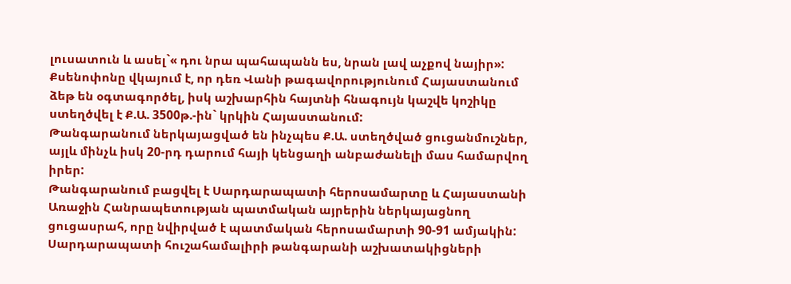լուսատուն և ասել`« դու նրա պահապանն ես, նրան լավ աչքով նայիր»:
Քսենոփոնը վկայում է, որ դեռ Վանի թագավորությունում Հայաստանում ձեթ են օգտագործել, իսկ աշխարհին հայտնի հնագույն կաշվե կոշիկը ստեղծվել է Ք.Ա. 3500թ.-ին` կրկին Հայաստանում:
Թանգարանում ներկայացված են ինչպես Ք.Ա. ստեղծված ցուցանմուշներ, այլև մինչև իսկ 20-րդ դարում հայի կենցաղի անբաժանելի մաս համարվող իրեր:
Թանգարանում բացվել է Սարդարապատի հերոսամարտը և Հայաստանի Առաջին Հանրապետության պատմական այրերին ներկայացնող ցուցասրահ, որը նվիրված է պատմական հերոսամարտի 90-91 ամյակին:
Սարդարապատի հուշահամալիրի թանգարանի աշխատակիցների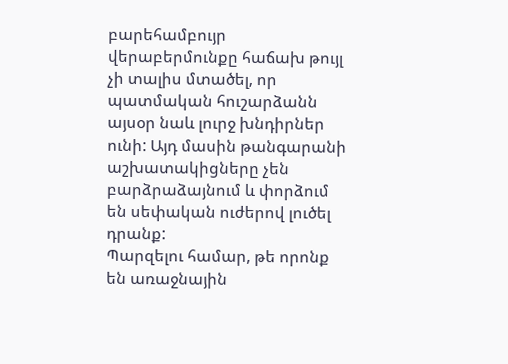բարեհամբույր վերաբերմունքը հաճախ թույլ չի տալիս մտածել, որ պատմական հուշարձանն այսօր նաև լուրջ խնդիրներ ունի: Այդ մասին թանգարանի աշխատակիցները չեն բարձրաձայնում և փորձում են սեփական ուժերով լուծել դրանք:
Պարզելու համար, թե որոնք են առաջնային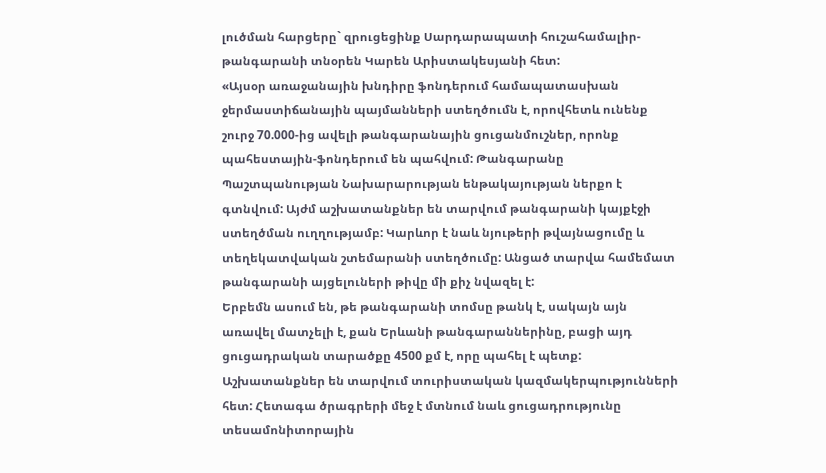լուծման հարցերը` զրուցեցինք Սարդարապատի հուշահամալիր-թանգարանի տնօրեն Կարեն Արիստակեսյանի հետ:
«Այսօր առաջանային խնդիրը ֆոնդերում համապատասխան ջերմաստիճանային պայմանների ստեղծումն է, որովհետև ունենք շուրջ 70.000-ից ավելի թանգարանային ցուցանմուշներ, որոնք պահեստային-ֆոնդերում են պահվում: Թանգարանը Պաշտպանության Նախարարության ենթակայության ներքո է գտնվում: Այժմ աշխատանքներ են տարվում թանգարանի կայքէջի ստեղծման ուղղությամբ: Կարևոր է նաև նյութերի թվայնացումը և տեղեկատվական շտեմարանի ստեղծումը: Անցած տարվա համեմատ թանգարանի այցելուների թիվը մի քիչ նվազել է:
Երբեմն ասում են, թե թանգարանի տոմսը թանկ է, սակայն այն առավել մատչելի է, քան Երևանի թանգարաններինը, բացի այդ ցուցադրական տարածքը 4500 քմ է, որը պահել է պետք: Աշխատանքներ են տարվում տուրիստական կազմակերպությունների հետ: Հետագա ծրագրերի մեջ է մտնում նաև ցուցադրությունը տեսամոնիտորային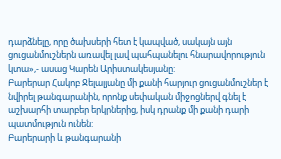դարձնելը, որը ծախսերի հետ է կապված, սակայն այն ցուցանմուշներն առավել լավ պահպանելու հնարավորություն կտա»,- ասաց Կարեն Արիստակեսյանը:
Բարերար Հակոբ Ջելալյանը մի քանի հարյուր ցուցանմուշներ է նվիրել թանգարանին, որոնք սեփական միջոցներվ գնել է աշխարհի տարբեր երկրներից, իսկ դրանք մի քանի դարի պատմություն ունեն:
Բարերարի և թանգարանի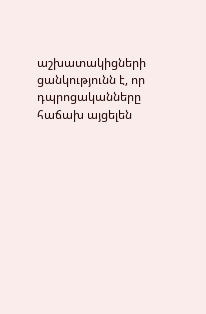աշխատակիցների ցանկությունն է, որ դպրոցականները հաճախ այցելեն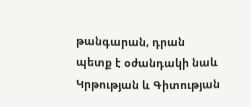թանգարան, դրան պետք է օժանդակի նաև Կրթության և Գիտության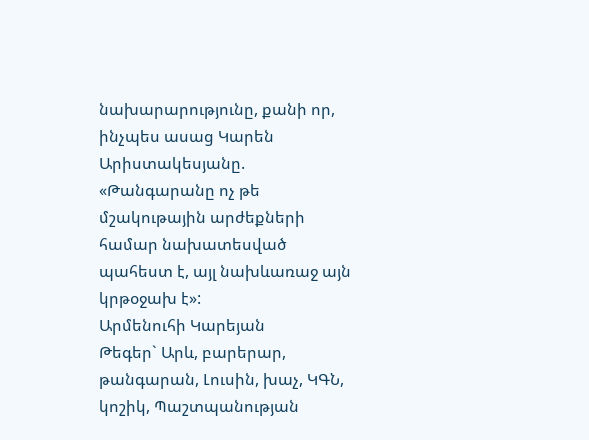նախարարությունը, քանի որ, ինչպես ասաց Կարեն Արիստակեսյանը. «Թանգարանը ոչ թե մշակութային արժեքների համար նախատեսված պահեստ է, այլ նախևառաջ այն կրթօջախ է»:
Արմենուհի Կարեյան
Թեգեր` Արև, բարերար, թանգարան, Լուսին, խաչ, ԿԳՆ, կոշիկ, Պաշտպանության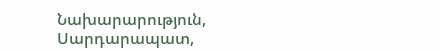Նախարարություն, Սարդարապատ,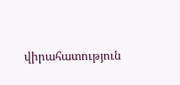վիրահատություն